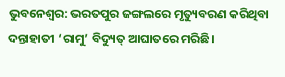ଭୁବନେଶ୍ବର: ଭରତପୁର ଜଙ୍ଗଲରେ ମୃତ୍ୟୁବରଣ କରିଥିବା ଦନ୍ତାହାତୀ ‘ରାମୁ’ ବିଦ୍ୟୁତ୍‌ ଆଘାତରେ ମରିଛି।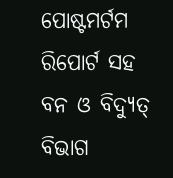ପୋଷ୍ଟମର୍ଟମ ରିପୋର୍ଟ ସହ ବନ ଓ ବିଦ୍ୟୁତ୍‌ ବିଭାଗ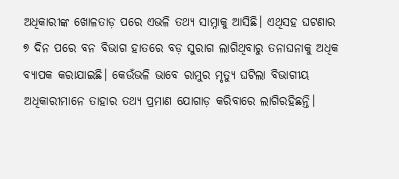ଅଧିକାରୀଙ୍କ ଖୋଳତାଡ଼ ପରେ ଏଭଳି ତଥ୍ୟ ସାମ୍ନାକୁ ଆସିଛି। ଏଥିସହ ଘଟଣାର ୭ ଦିନ ପରେ ବନ ବିଭାଗ ହାତରେ ବଡ଼ ସୁରାଗ ଲାଗିଥିବାରୁ ତନାଘନାକୁ ଅଧିକ ବ୍ୟାପକ କରାଯାଇଛି। କେଉଁଭଳି ଭାବେ ରାମୁର ମୃତ୍ୟୁ ଘଟିଲା ବିଭାଗୀୟ ଅଧିକାରୀମାନେ ତାହାର ତଥ୍ୟ ପ୍ରମାଣ ଯୋଗାଡ଼ କରିବାରେ ଲାଗିରହିଛନ୍ତି।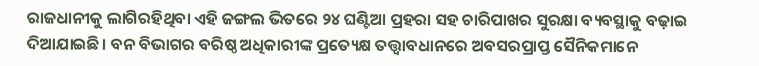ରାଜଧାନୀକୁ ଲାଗିରହିଥିବା ଏହି ଜଙ୍ଗଲ ଭିତରେ ୨୪ ଘଣ୍ଟିଆ ପ୍ରହରା ସହ ଚାରିପାଖର ସୁରକ୍ଷା ବ୍ୟବସ୍ଥାକୁ ବଢ଼ାଇ ଦିଆଯାଇଛି। ବନ ବିଭାଗର ବରିଷ୍ଠ ଅଧିକାରୀଙ୍କ ପ୍ରତ୍ୟେକ୍ଷ ତତ୍ତ୍ବାବଧାନରେ ଅବସରପ୍ରାପ୍ତ ସୈନିକମାନେ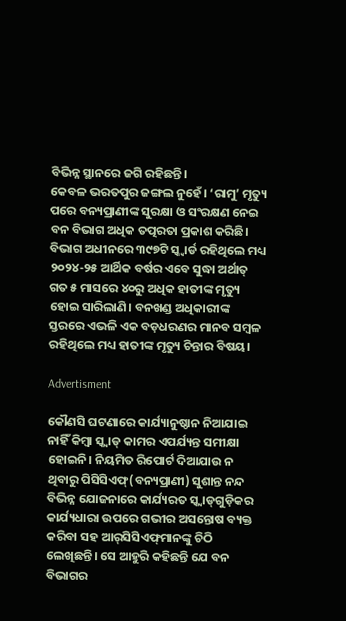ବିଭିନ୍ନ ସ୍ଥାନରେ ଜଗି ରହିଛନ୍ତି।
କେବଳ ଭରତପୁର ଜଙ୍ଗଲ ନୁହେଁ। ‘ରାମୁ’ ମୃତ୍ୟୁ ପରେ ବନ୍ୟପ୍ରାଣୀଙ୍କ ସୁରକ୍ଷା ଓ ସଂରକ୍ଷଣ ନେଇ ବନ ବିଭାଗ ଅଧିକ ତତ୍ପରତା ପ୍ରକାଶ କରିଛି। ବିଭାଗ ଅଧୀନରେ ୩୯୭ଟି ସ୍କ୍ୱାର୍ଡ ରହିଥି‌ଲେ ମଧ୍ୟ ୨୦୨୪-୨୫ ଆର୍ଥିକ ବର୍ଷର ଏବେ ସୁଦ୍ଧା ଅର୍ଥାତ୍‌ ଗତ ୫ ମାସରେ ୪୦ରୁ ଅଧିକ ହାତୀଙ୍କ ମୃତ୍ୟୁ ହୋଇ ସାରିଲାଣି। ବନଖଣ୍ଡ ଅଧିକାରୀଙ୍କ ସ୍ତରରେ ଏଭଳି ଏକ ବଡ଼ଧରଣର ମାନବ ସମ୍ବଳ ରହିଥିଲେ ମଧ୍ୟ ହାତୀଙ୍କ ମୃତ୍ୟୁ ଚିନ୍ତାର ବିଷୟ।

Advertisment

କୌଣସି ଘଟଣାରେ କାର୍ଯ୍ୟାନୁଷ୍ଠାନ ନିଆଯାଇ ନାହିଁ କିମ୍ବା ସ୍କ୍ୱାଡ୍‌ କାମର ଏପର୍ଯ୍ୟନ୍ତ ସମୀକ୍ଷା ହୋଇନି। ନିୟମିତ ରିପୋର୍ଟ ଦିଆଯାଉ ନ ଥିବାରୁ ପିସିସିଏଫ୍‌(ବନ୍ୟପ୍ରାଣୀ) ସୁଶାନ୍ତ ନନ୍ଦ ବିଭିନ୍ନ ଯୋଜନାରେ କାର୍ଯ୍ୟରତ ସ୍କ୍ୱାଡ୍‌ଗୁଡ଼ିକର କାର୍ଯ୍ୟଧାରା ଉପରେ ଗଭୀର ଅସନ୍ତୋଷ ବ୍ୟକ୍ତ କରିବା ସହ ଆର୍‌ସିସିଏଫ୍‌ମାନଙ୍କୁ ଚିଠି ଲେଖିଛନ୍ତି। ସେ ଆହୁରି କହିଛନ୍ତି ଯେ ବନ ବିଭାଗର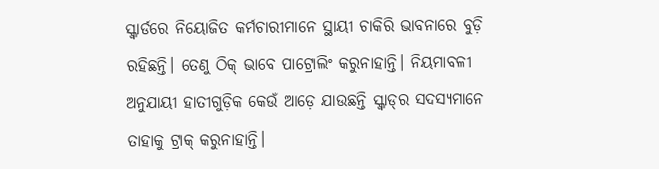ସ୍କ୍ୱାର୍ଡରେ ନିୟୋଜିତ କର୍ମଚାରୀମାନେ ସ୍ଥାୟୀ ଚାକିରି ଭାବନାରେ ବୁଡ଼ି ରହିଛନ୍ତି। ତେଣୁ ଠିକ୍‌ ଭାବେ ପାଟ୍ରୋଲିଂ କରୁନାହାନ୍ତି। ନିୟମାବଳୀ ଅନୁଯାୟୀ ହାତୀଗୁଡ଼ିକ କେଉଁ ଆଡ଼େ ଯାଉଛନ୍ତି ସ୍କ୍ବାଡ୍‌ର ସଦସ୍ୟମାନେ ତାହାକୁ ଟ୍ରାକ୍‌ କରୁନାହାନ୍ତି।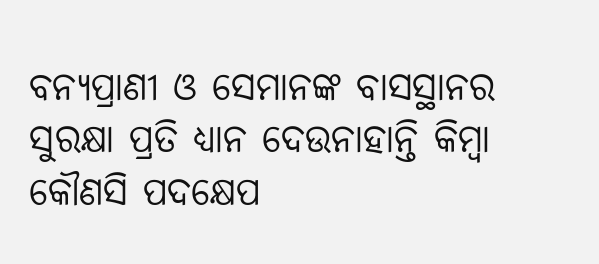ବନ୍ୟପ୍ରାଣୀ ଓ ସେମାନଙ୍କ ବାସସ୍ଥାନର ସୁରକ୍ଷା ପ୍ରତି ଧ୍ୟାନ ଦେଉନାହାନ୍ତି କିମ୍ବା କୌଣସି ପଦକ୍ଷେପ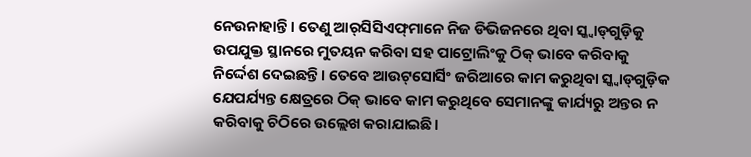ନେଉନାହାନ୍ତି। ତେଣୁ ଆର୍‌ସିସିଏଫ୍‌ମାନେ ନିଜ ଡିଭିଜନରେ ଥିବା ସ୍କ୍ୱାଡ୍‌ଗୁଡ଼ିକୁ ଉପଯୁକ୍ତ ସ୍ଥାନରେ ମୁତୟନ କରିବା ସହ ପାଟ୍ରୋଲିଂକୁ ଠିକ୍ ଭାବେ କରିବାକୁ ନିର୍ଦ୍ଦେଶ ଦେଇଛନ୍ତି। ତେବେ ଆଉଟ୍‌ସୋର୍ସିଂ ଜରିଆରେ କାମ କରୁଥିବା ସ୍କ୍ୱାଡ୍‌ଗୁଡ଼ିକ ଯେପର୍ଯ୍ୟନ୍ତ କ୍ଷେତ୍ରରେ ଠିକ୍‌ ଭାବେ କାମ କରୁଥିବେ ସେମାନଙ୍କୁ କାର୍ଯ୍ୟରୁ ଅନ୍ତର ନ କରିବାକୁ ଚିଠିରେ ଉଲ୍ଲେଖ କରାଯାଇଛି।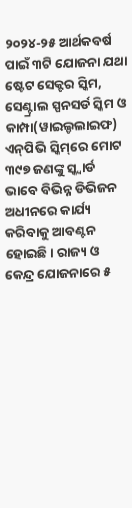୨୦୨୪-୨୫ ଆର୍ଥକବର୍ଷ ପାଇଁ ୩ଟି ଯୋଜନା ଯଥା ଷ୍ଟେଟ ସେକ୍ଟର ସ୍କିମ, ସେଣ୍ଟ୍ରାଲ ସ୍ପନସର୍ଡ ସ୍କିମ ଓ କାମ୍ପା(ୱାଇଲ୍ଡଲାଇଫ) ଏନ୍‌ପିଭି ସ୍କିମ୍‌ରେ ମୋଟ ୩୯୭ ଜଣଙ୍କୁ ସ୍କ୍ୱାର୍ଡ ଭାବେ ବିଭିନ୍ନ ଡିଭିଜନ ଅଧୀନରେ କାର୍ଯ୍ୟ କରିବାକୁ ଆବଣ୍ଟନ ହୋଇଛି। ରାଜ୍ୟ ଓ କେନ୍ଦ୍ର ଯୋଜନାରେ ୫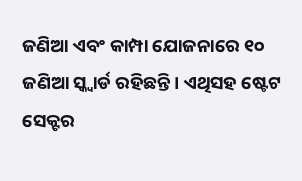ଜଣିଆ ଏବଂ କାମ୍ପା ଯୋଜନାରେ ୧୦ ଜଣିଆ ସ୍କ୍ୱାର୍ଡ ରହିଛନ୍ତି। ଏଥିସହ ଷ୍ଟେଟ ସେକ୍ଟର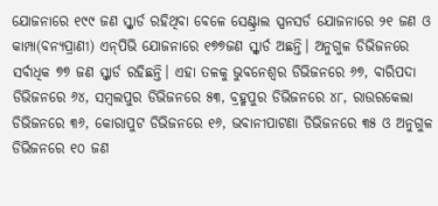ଯୋଜନାରେ ୧୯୯ ଜଣ ସ୍କ୍ୱାର୍ଡ ରହିଥିବା ବେଳେ ସେଣ୍ଟ୍ରାଲ ସ୍ପନସର୍ଡ ଯୋଜନାରେ ୨୧ ଜଣ ଓ କାମ୍ପା(ବନ୍ୟପ୍ରାଣୀ) ଏନ୍‌ପିଭି ଯୋଜନାରେ ୧୭୭ଜଣ ସ୍କ୍ୱାର୍ଡ ଅଛନ୍ତି। ଅନୁଗୁଳ ଡିଭିଜନରେ ସର୍ବାଧିକ ୭୭ ଜଣ ସ୍କ୍ୱାର୍ଡ ରହିଛନ୍ତି। ଏହା ତଳକୁ ଭୁବନେଶ୍ବର ଡିଭିଜନରେ ୬୭, ବାରିପଦା ଡିଭିଜନରେ ୬୪, ସମ୍ବଲପୁର ଡିଭିଜନରେ ୫୩, ବ୍ରହ୍ମପୁର ଡିଭିଜନରେ ୪୮, ରାଉରକେଲା ଡିଭିଜନରେ ୩୬, କୋରାପୁଟ ଡିଭିଜନରେ ୧୬, ଭବାନୀପାଟଣା ଡିଭିଜନରେ ୩୫ ଓ ଅନୁଗୁଳ ଡିଭିଜନରେ ୧୦ ଜଣ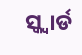ସ୍କ୍ୱାର୍ଡ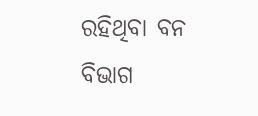ରହିଥିବା ବନ ବିଭାଗ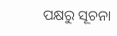ପକ୍ଷରୁ ସୂଚନା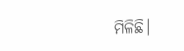ମିଳିଛି।